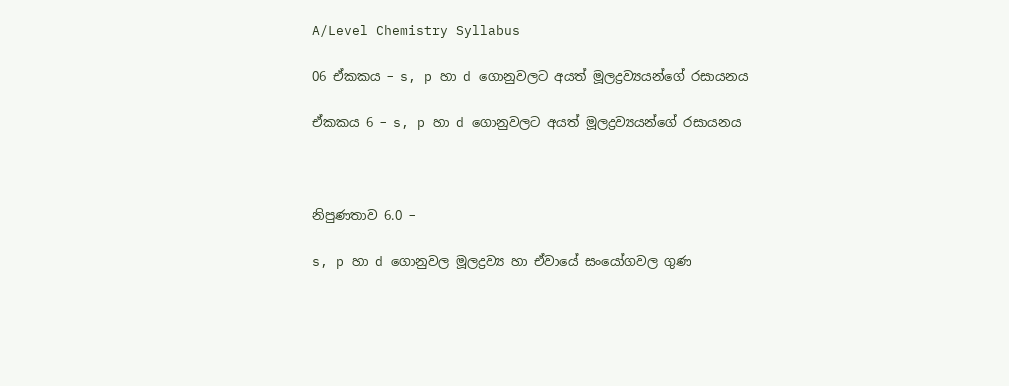A/Level Chemistry Syllabus

06 ඒකකය – s, p හා d ගොනුවලට අයත් මූලද්‍රව්‍යයන්ගේ රසායනය

ඒකකය 6 – s, p හා d ගොනුවලට අයත් මූලද්‍රව්‍යයන්ගේ රසායනය



නිපුණතාව 6.0 –

s, p හා d ගොනුවල මූලද්‍රව්‍ය හා ඒවායේ සංයෝගවල ගුණ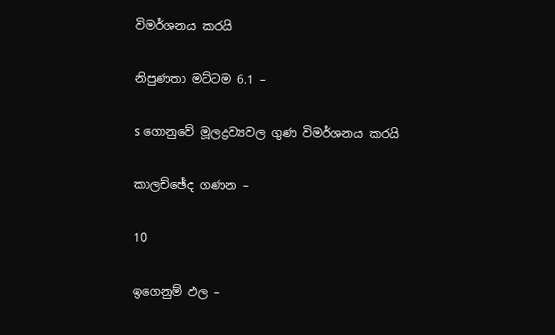විමර්ශනය කරයි

නිපුණතා මට්ටම 6.1 –

s ගොනුවේ මූලද්‍රව්‍යවල ගුණ විමර්ශනය කරයි

කාලච්ඡේද ගණන –

10

ඉගෙනුම් ඵල –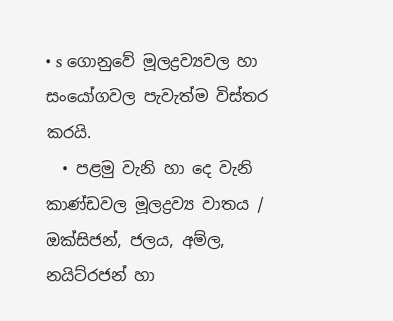• s ගොනුවේ මූලද්‍රව්‍යවල හා සංයෝගවල පැවැත්ම විස්තර කරයි.
  • පළමු වැනි හා දෙ වැනි කාණ්ඩවල මූලද්‍රව්‍ය වාතය / ඔක්සිජන්, ජලය, අම්ල, නයිට්රජන් හා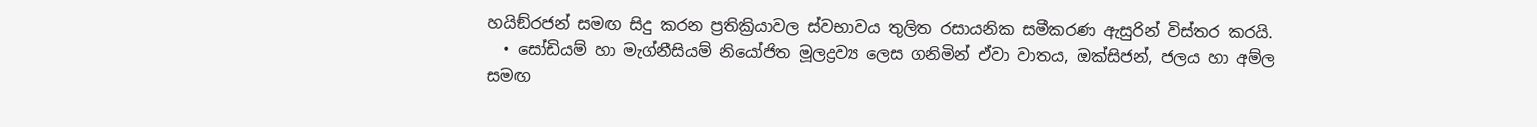හයිඞ්රජන් සමඟ සිදු කරන ප්‍රතික්‍රියාවල ස්වභාවය තුලිත රසායනික සමීකරණ ඇසුරින් විස්තර කරයි.
  • සෝඩියම් හා මැග්නීසියම් නියෝජිත මූලද්‍රව්‍ය ලෙස ගනිමින් ඒවා වාතය, ඔක්සිජන්, ජලය හා අම්ල සමඟ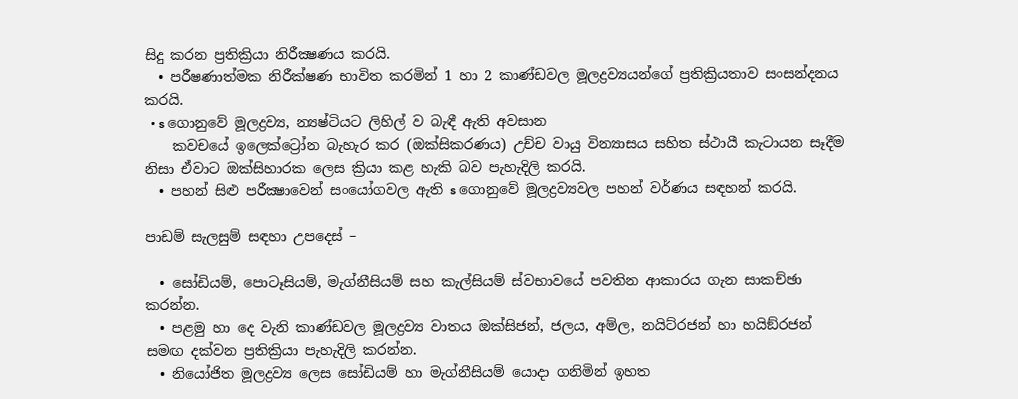සිදු කරන ප්‍රතික්‍රියා නිරීක්‍ෂණය කරයි.
  • පරීෂණාත්මක නිරීක්ෂණ භාවිත කරමින් 1 හා 2 කාණ්ඩවල මූලද්‍රව්‍යයන්ගේ ප්‍රතික්‍රියතාව සංසන්දනය කරයි.
  • s ගොනුවේ මූලද්‍රව්‍ය, න්‍යෂ්ටියට ලිහිල් ව බැඳී ඇති අවසාන
    කවචයේ ඉලෙක්ට්‍රෝන බැහැර කර (ඔක්සිකරණය) උච්ච වායු වින්‍යාසය සහිත ස්ථායී කැටායන සෑදීම නිසා ඒවාට ඔක්සිහාරක ලෙස ක්‍රියා කළ හැකි බව පැහැදිලි කරයි.
  • පහන් සිළු පරීක්‍ෂාවෙන් සංයෝගවල ඇති s ගොනුවේ මූලද්‍රව්‍යවල පහන් වර්ණය සඳහන් කරයි.

පාඩම් සැලසුම් සඳහා උපදෙස් –

  • සෝඩියම්, පොටෑසියම්, මැග්නීසියම් සහ කැල්සියම් ස්වභාවයේ පවතින ආකාරය ගැන සාකච්ඡා කරන්න.
  • පළමු හා දෙ වැනි කාණ්ඩවල මූලද්‍රව්‍ය වාතය ඔක්සිජන්, ජලය, අම්ල, නයිට්රජන් හා හයිඞ්රජන් සමඟ දක්වන ප්‍රතික්‍රියා පැහැදිලි කරන්න.
  • නියෝජිත මූලද්‍රව්‍ය ලෙස සෝඩියම් හා මැග්නීසියම් යොදා ගනිමින් ඉහත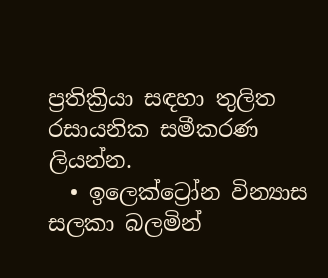ප්‍රතික්‍රියා සඳහා තුලිත රසායනික සමීකරණ ලියන්න.
  • ඉලෙක්ට්‍රෝන වින්‍යාස සලකා බලමින්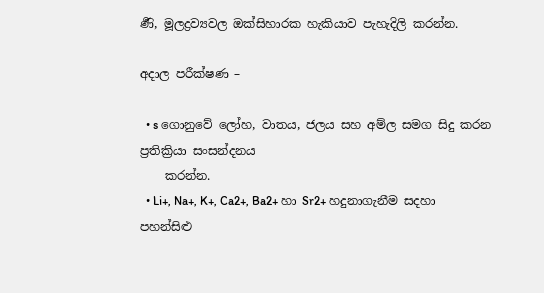ර්‍ණි, මූලද්‍රව්‍යවල ඔක්සිහාරක හැකියාව පැහැදිලි කරන්න.

අදාල පරීක්ෂණ –

  • s ගොනුවේ ලෝහ, වාතය, ජලය සහ අම්ල සමග සිදු කරන ප්‍රතික්‍රියා සංසන්දනය
    කරන්න.
  • Li+, Na+, K+, Ca2+, Ba2+ හා Sr2+ හදුනාගැනීම සදහා පහන්සිළු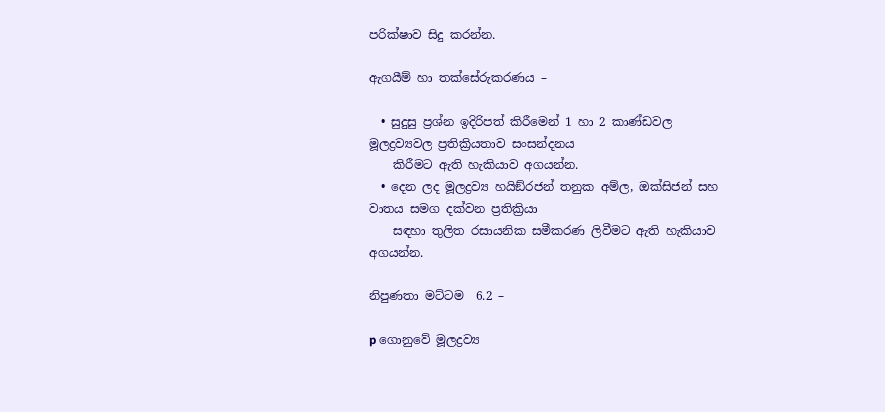පරික්ෂාව සිදු කරන්න.

ඇගයීම් හා තක්සේරුකරණය –

  • සුදුසු ප්‍රශ්න ඉදිරිපත් කිරීමෙන් 1 හා 2 කාණ්ඩවල මූලද්‍රව්‍යවල ප්‍රතික්‍රියතාව සංසන්දනය
    කිරීමට ඇති හැකියාව අගයන්න.
  • දෙන ලද මූලද්‍රව්‍ය හයිඞ්රජන් තනුක අම්ල, ඔක්සිජන් සහ වාතය සමග දක්වන ප්‍රතික්‍රියා
    සඳහා තුලිත රසායනික සමීකරණ ලිවීමට ඇති හැකියාව අගයන්න.

නිපුණතා මට්ටම  6.2 –

p ගොනුවේ මූලද්‍රව්‍ය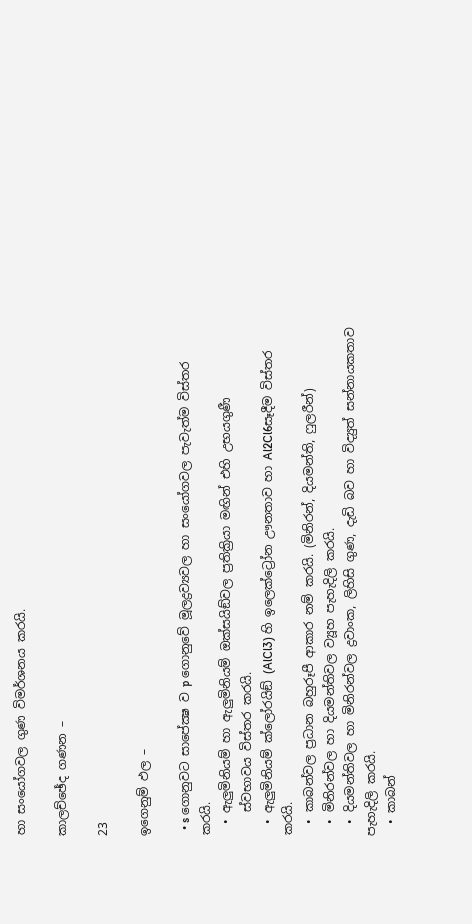හා සංයෝගවල ගුණ විමර්ශනය කරයි.

කාලච්ඡේද ගණන –

23

ඉගෙනුම් ඵල –

  • s ගොනුවට සාපේක්‍ෂ ව p ගොනුවේ මූලද්‍රව්‍යවල හා සංයෝගවල පැවැත්ම විස්තර කරයි.
  • ඇලුමිනියම් හා ඇලුමිනියම් ඔක්සයිඞ්වල ප්‍රතික්‍රියා මඟින් එහි උභයගුණී
    ස්වභාවය විස්තර කරයි.
  • ඇලුමිනියම් ක්ලෝරයිඞ් (AlCl3) හි ඉලෙක්ට්‍රෝන ඌනතාව හා Al2Cl6සෑදීම විස්තර කරයි.
  • කාබන්වල ප්‍රධාන බහුරූපී ආකාර නම් කරයි. (මිනිරන්, දියමන්ති, ෆුලරීන්)
  • මිනිරන්වල හා දියමන්තිවල ව්‍යූහ පැහැදිලි කරයි.
  • දියමන්තිවල හා මිනිරන්වල ද්‍රවාංක, ලිහිසි ගුණ, දැඩි බව හා විද්‍යුත් සන්නායකතාව පැහැදිලි කරයි.
  • කාබන්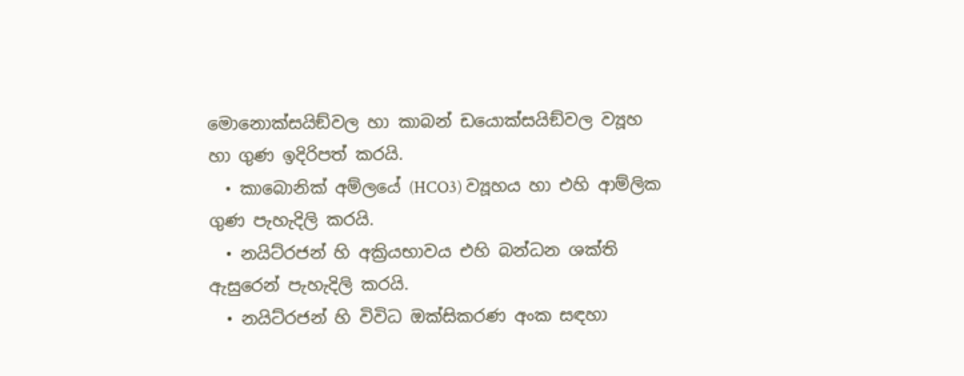මොනොක්සයිඞ්වල හා කාබන් ඩයොක්සයිඞ්වල ව්‍යූහ හා ගුණ ඉදිරිපත් කරයි.
  • කාබොනික් අම්ලයේ (HCO3) ව්‍යූහය හා එහි ආම්ලික ගුණ පැහැදිලි කරයි.
  • නයිට්රජන් හි අක්‍රියභාවය එහි බන්ධන ශක්ති ඇසුරෙන් පැහැදිලි කරයි.
  • නයිට්රජන් හි විවිධ ඔක්සිකරණ අංක සඳහා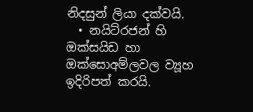නිදසුන් ලියා දක්වයි.
  • නයිට්රජන් හි ඔක්සයිඩ හා ඔක්සොඅම්ලවල ව්‍යූහ ඉදිරිපත් කරයි.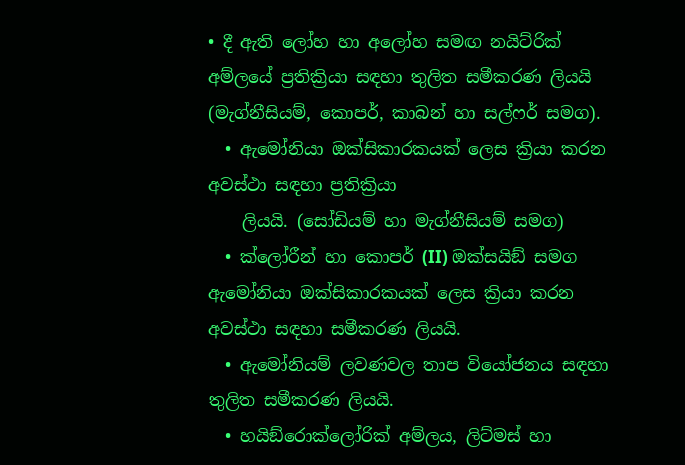• දී ඇති ලෝහ හා අලෝහ සමඟ නයිට්රික් අම්ලයේ ප්‍රතික්‍රියා සඳහා තුලිත සමීකරණ ලියයි (මැග්නීසියම්, කොපර්, කාබන් හා සල්ෆර් සමග).
  • ඇමෝනියා ඔක්සිකාරකයක් ලෙස ක්‍රියා කරන අවස්ථා සඳහා ප්‍රතික්‍රියා
    ලියයි. (සෝඩියම් හා මැග්නීසියම් සමග)
  • ක්ලෝරීන් හා කොපර් (II) ඔක්සයිඞ් සමග ඇමෝනියා ඔක්සිකාරකයක් ලෙස ක්‍රියා කරන අවස්ථා සඳහා සමීකරණ ලියයි.
  • ඇමෝනියම් ලවණවල තාප වියෝජනය සඳහා තුලිත සමීකරණ ලියයි.
  • හයිඞ්රොක්ලෝරික් අම්ලය, ලිට්මස් හා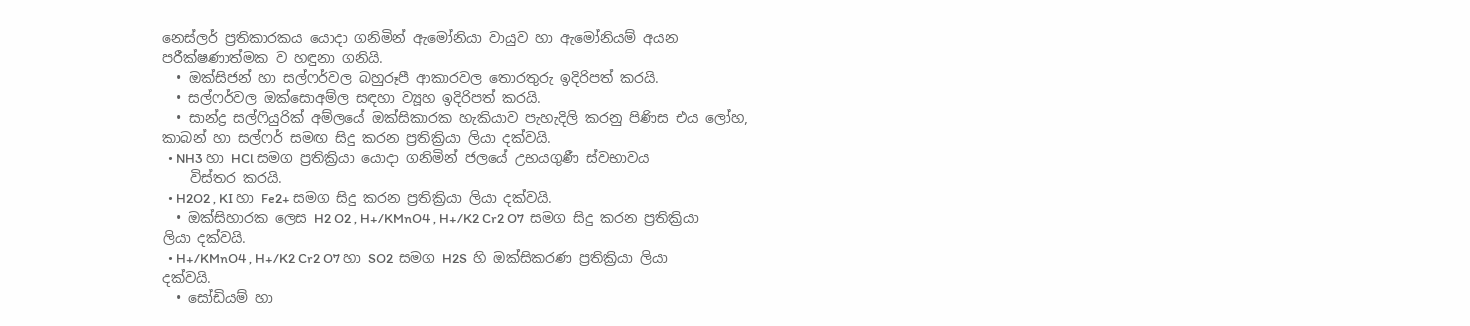නෙස්ලර් ප්‍රතිකාරකය යොදා ගනිමින් ඇමෝනියා වායුව හා ඇමෝනියම් අයන පරීක්ෂණාත්මක ව හඳුනා ගනියි.
  • ඔක්සිජන් හා සල්ෆර්වල බහුරූපී ආකාරවල තොරතුරු ඉදිරිපත් කරයි.
  • සල්ෆර්වල ඔක්සොඅම්ල සඳහා ව්‍යූහ ඉදිරිපත් කරයි.
  • සාන්ද්‍ර සල්ෆියුරික් අම්ලයේ ඔක්සිකාරක හැකියාව පැහැදිලි කරනු පිණිස එය ලෝහ, කාබන් හා සල්ෆර් සමඟ සිදු කරන ප්‍රතික්‍රියා ලියා දක්වයි.
  • NH3 හා HCl සමග ප්‍රතික්‍රියා යොදා ගනිමින් ජලයේ උභයගුණී ස්වභාවය
    විස්තර කරයි.
  • H2O2 , KI හා Fe2+ සමග සිදු කරන ප්‍රතික්‍රියා ලියා දක්වයි.
  • ඔක්සිහාරක ලෙස H2 O2 , H+/KMnO4 , H+/K2 Cr2 O7  සමග සිදු කරන ප්‍රතික්‍රියා ලියා දක්වයි.
  • H+/KMnO4 , H+/K2 Cr2 O7 හා SO2  සමග H2S  හි ඔක්සිකරණ ප්‍රතික්‍රියා ලියා දක්වයි.
  • සෝඩියම් හා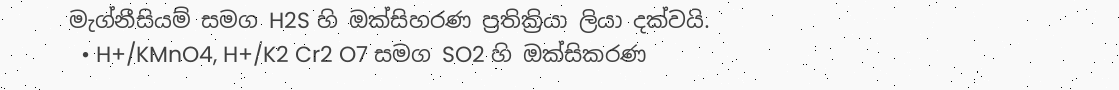මැග්නීසියම් සමග H2S හි ඔක්සිහරණ ප්‍රතික්‍රියා ලියා දක්වයි.
  • H+/KMnO4, H+/K2 Cr2 O7 සමග SO2 හි ඔක්සිකරණ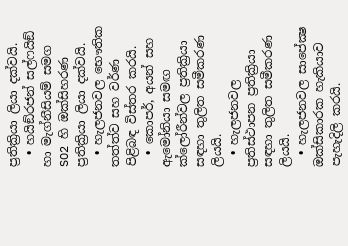ප්‍රතික්‍රියා ලියා දක්වයි.
  • හයිඞ්රජන් සල්ෆයිඞ් හා මැග්නීසියම් සමග SO2 හි ඔක්සිහරණ ප්‍රතික්‍රියා ලියා දක්වයි.
  • හැලජනවල භෞතික තත්ත්ව සහ වර්ණ පිළිබඳ විස්තර කරයි.
  • කොපර්, අයන් සහ ඇමෝනියා සමඟ ක්ලෝරීන්වල ප්‍රතික්‍රියා සඳහා තුලිත සමීකරණ ලියයි.
  • හැලජනවල ප්‍රතිස්ථාපන ප්‍රතික්‍රියා සඳහා තුලිත සමීකරණ ලියයි.
  • හැලජනවල සාපේක්‍ෂ ඔක්සිකාරක හැකියාව පැහැදිලි කරයි.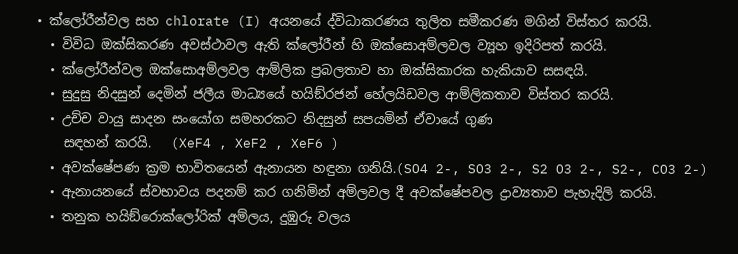• ක්ලෝරීන්වල සහ chlorate (I) අයනයේ ද්විධාකරණය තුලිත සමීකරණ මගින් විස්තර කරයි.
  • විවිධ ඔක්සිකරණ අවස්ථාවල ඇති ක්ලෝරීන් හි ඔක්සොඅම්ලවල ව්‍යූහ ඉදිරිපත් කරයි.
  • ක්ලෝරීන්වල ඔක්සොඅම්ලවල ආම්ලික ප්‍රබලතාව හා ඔක්සිකාරක හැකියාව සසඳයි.
  • සුදුසු නිදසුන් දෙමින් ජලීය මාධ්‍යයේ හයිඞ්රජන් හේලයිඩවල ආම්ලිකතාව විස්තර කරයි.
  • උච්ච වායු සාදන සංයෝග සමහරකට නිදසුන් සපයමින් ඒවායේ ගුණ
    සඳහන් කරයි.   (XeF4 , XeF2 , XeF6 )
  • අවක්ෂේපණ ක්‍රම භාවිතයෙන් ඇනායන හඳුනා ගනියි.(SO4 2-, SO3 2-, S2 O3 2-, S2-, CO3 2-)
  • ඇනායනයේ ස්වභාවය පදනම් කර ගනිමින් අම්ලවල දී අවක්ෂේපවල ද්‍රාව්‍යතාව පැහැදිලි කරයි.
  • තනුක හයිඞ්රොක්ලෝරික් අම්ලය, දුඹුරු වලය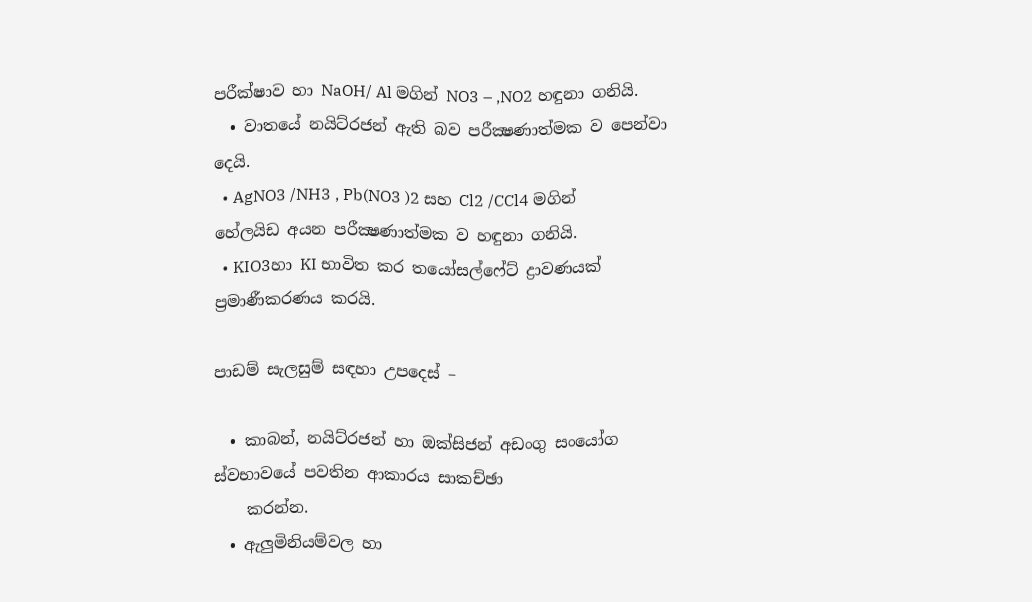පරීක්ෂාව හා NaOH/ Al මගින් NO3 – ,NO2 හඳුනා ගනියි.
  • වාතයේ නයිට්රජන් ඇති බව පරීක්‍ෂණාත්මක ව පෙන්වා දෙයි.
  • AgNO3 /NH3 , Pb(NO3 )2 සහ Cl2 /CCl4 මගින් හේලයිඩ අයන පරීක්‍ෂණාත්මක ව හඳුනා ගනියි.
  • KIO3හා KI භාවිත කර තයෝසල්ෆේට් ද්‍රාවණයක් ප්‍රමාණීකරණය කරයි.

පාඩම් සැලසුම් සඳහා උපදෙස් –

  • කාබන්, නයිට්රජන් හා ඔක්සිජන් අඩංගු සංයෝග ස්වභාවයේ පවතින ආකාරය සාකච්ඡා
    කරන්න.
  • ඇලුමිනියම්වල හා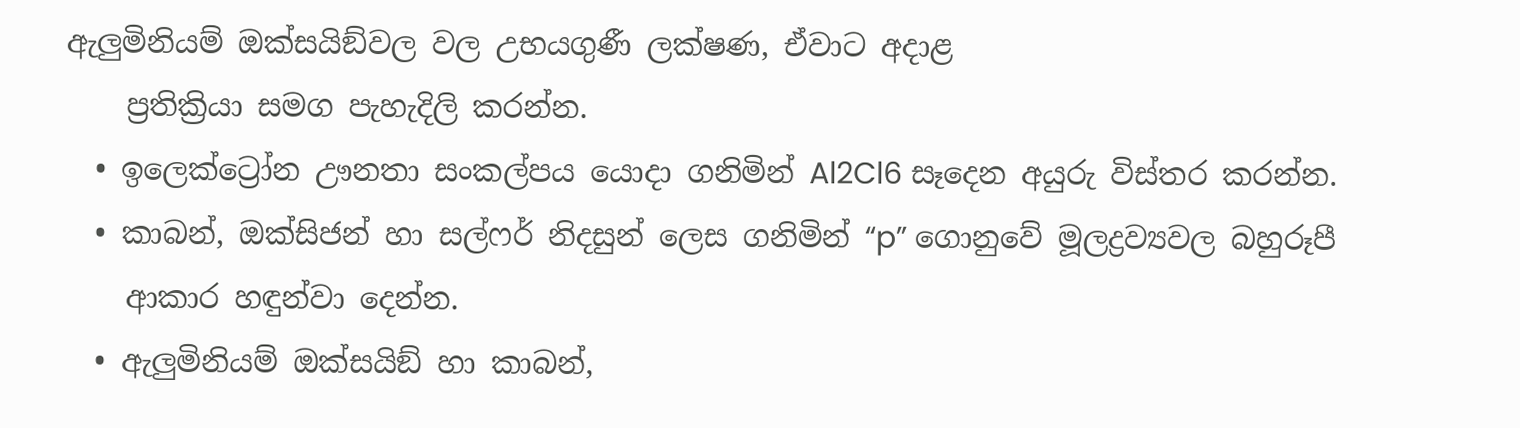ඇලුමිනියම් ඔක්සයිඞ්වල වල උභයගුණී ලක්ෂණ, ඒවාට අදාළ
    ප්‍රතික්‍රියා සමග පැහැදිලි කරන්න.
  • ඉලෙක්ට්‍රෝන ඌනතා සංකල්පය යොදා ගනිමින් Al2Cl6 සෑදෙන අයුරු විස්තර කරන්න.
  • කාබන්, ඔක්සිජන් හා සල්ෆර් නිදසුන් ලෙස ගනිමින් “p” ගොනුවේ මූලද්‍රව්‍යවල බහුරූපී
    ආකාර හඳුන්වා දෙන්න.
  • ඇලුමිනියම් ඔක්සයිඞ් හා කාබන්,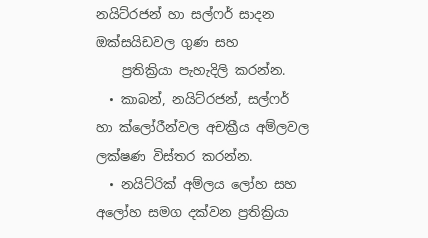නයිට්රජන් හා සල්ෆර් සාදන ඔක්සයිඩවල ගුණ සහ
    ප්‍රතික්‍රියා පැහැදිලි කරන්න.
  • කාබන්, නයිට්රජන්, සල්ෆර් හා ක්ලෝරීන්වල අචක්‍රීය අම්ලවල ලක්ෂණ විස්තර කරන්න.
  • නයිට්රික් අම්ලය ලෝහ සහ අලෝහ සමග දක්වන ප්‍රතික්‍රියා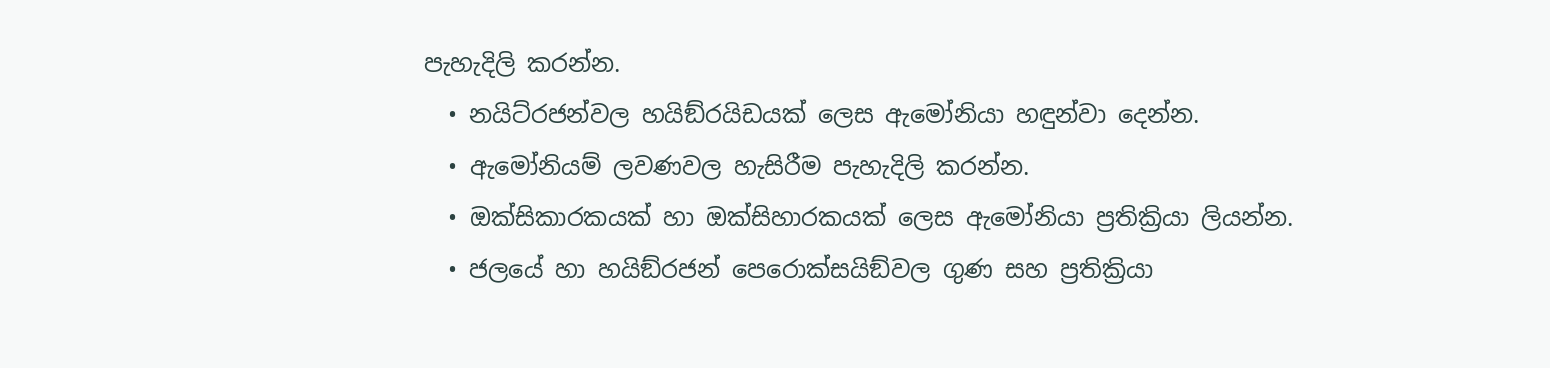පැහැදිලි කරන්න.
  • නයිට්රජන්වල හයිඞ්රයිඩයක් ලෙස ඇමෝනියා හඳුන්වා දෙන්න.
  • ඇමෝනියම් ලවණවල හැසිරීම පැහැදිලි කරන්න.
  • ඔක්සිකාරකයක් හා ඔක්සිහාරකයක් ලෙස ඇමෝනියා ප්‍රතික්‍රියා ලියන්න.
  • ජලයේ හා හයිඞ්රජන් පෙරොක්සයිඞ්වල ගුණ සහ ප්‍රතික්‍රියා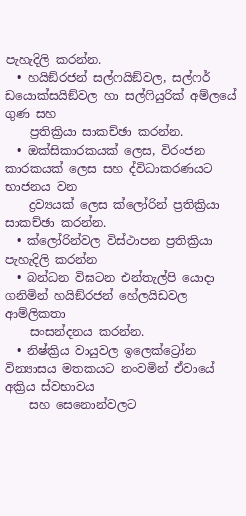පැහැදිලි කරන්න.
  • හයිඞ්රජන් සල්ෆයිඞ්වල, සල්ෆර් ඩයොක්සයිඞ්වල හා සල්ෆියුරික් අම්ලයේ ගුණ සහ
    ප්‍රතික්‍රියා සාකච්ඡා කරන්න.
  • ඔක්සිකාරකයක් ලෙස, විරංජන කාරකයක් ලෙස සහ ද්විධාකරණයට භාජනය වන
    ද්‍රව්‍යයක් ලෙස ක්ලෝරින් ප්‍රතික්‍රියා සාකච්ඡා කරන්න.
  • ක්ලෝරින්වල විස්ථාපන ප්‍රතික්‍රියා පැහැදිලි කරන්න
  • බන්ධන විඝටන එන්තැල්පි යොදා ගනිමින් හයිඞ්රජන් හේලයිඩවල ආම්ලිකතා
    සංසන්දනය කරන්න.
  • නිෂ්ක්‍රිය වායුවල ඉලෙක්ට්‍රෝන වින්‍යාසය මතකයට නංවමින් ඒවායේ අක්‍රිය ස්වභාවය
    සහ සෙනොන්වලට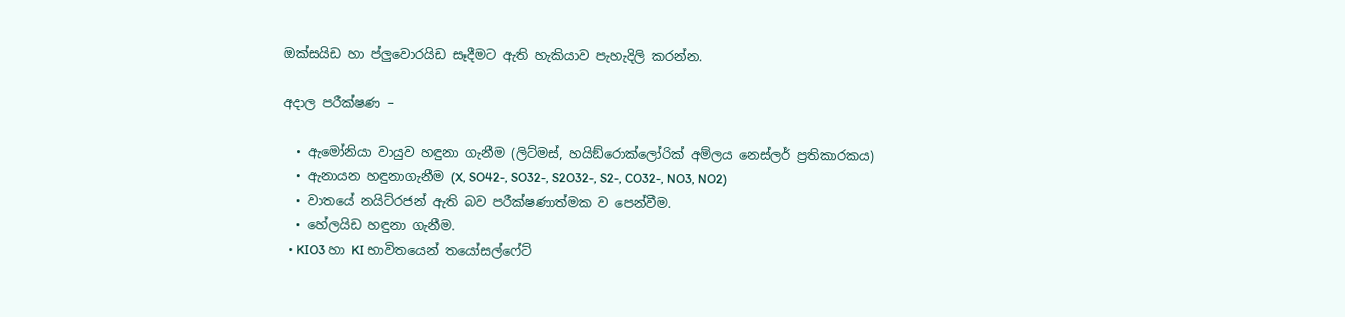ඔක්සයිඩ හා ප්ලුවොරයිඩ සෑදීමට ඇති හැකියාව පැහැදිලි කරන්න.

අදාල පරීක්ෂණ –

  • ඇමෝනියා වායුව හඳුනා ගැනීම (ලිට්මස්, හයිඞ්රොක්ලෝරික් අම්ලය නෙස්ලර් ප්‍රතිකාරකය)
  • ඇනායන හඳුනාගැනීම (X, SO42-, SO32-, S2O32-, S2-, CO32-, NO3, NO2)
  • වාතයේ නයිට්රජන් ඇති බව පරීක්ෂණාත්මක ව පෙන්වීම.
  • හේලයිඩ හඳුනා ගැනීම.
  • KIO3 හා KI භාවිතයෙන් තයෝසල්ෆේට්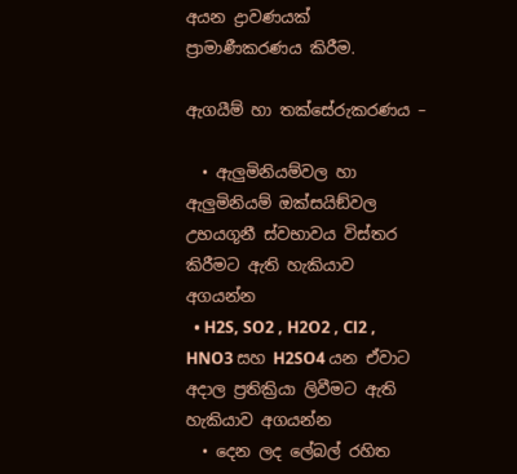අයන ද්‍රාවණයක් ප්‍රාමාණීකරණය කිරීම.

ඇගයීම් හා තක්සේරුකරණය –

  • ඇලුමිනියම්වල හා ඇලුමිනියම් ඔක්සයිඞ්වල උභයගූනී ස්වභාවය විස්තර කිරීමට ඇති හැකියාව අගයන්න
  • H2S, SO2 , H2O2 , Cl2 , HNO3 සහ H2SO4 යන ඒවාට අදාල ප්‍රතික්‍රියා ලිවීමට ඇති හැකියාව අගයන්න
  • දෙන ලද ලේබල් රහිත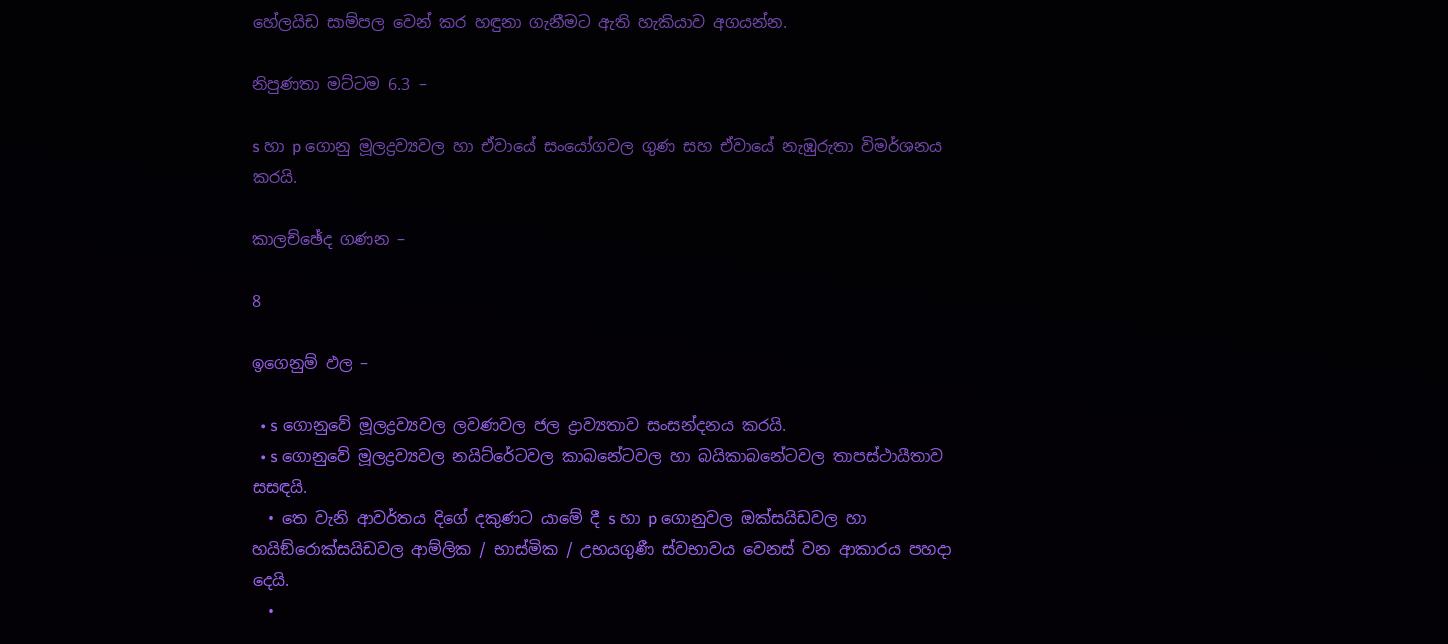හේලයිඩ සාම්පල වෙන් කර හඳුනා ගැනීමට ඇති හැකියාව අගයන්න.

නිපුණතා මට්ටම 6.3 –

s හා p ගොනු මූලද්‍රව්‍යවල හා ඒවායේ සංයෝගවල ගුණ සහ ඒවායේ නැඹුරුතා විමර්ශනය කරයි.

කාලච්ඡේද ගණන –

8

ඉගෙනුම් ඵල –

  • s ගොනුවේ මූලද්‍රව්‍යවල ලවණවල ජල ද්‍රාව්‍යතාව සංසන්දනය කරයි.
  • s ගොනුවේ මූලද්‍රව්‍යවල නයිට්රේටවල කාබනේටවල හා බයිකාබනේටවල තාපස්ථායීතාව සසඳයි.
  • තෙ වැනි ආවර්තය දිගේ දකුණට යාමේ දී s හා p ගොනුවල ඔක්සයිඩවල හා හයිඞ්රොක්සයිඩවල ආම්ලික / භාස්මික / උභයගුණී ස්වභාවය වෙනස් වන ආකාරය පහදා දෙයි.
  •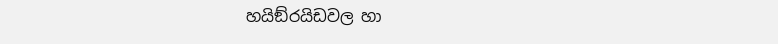හයිඞ්රයිඩවල හා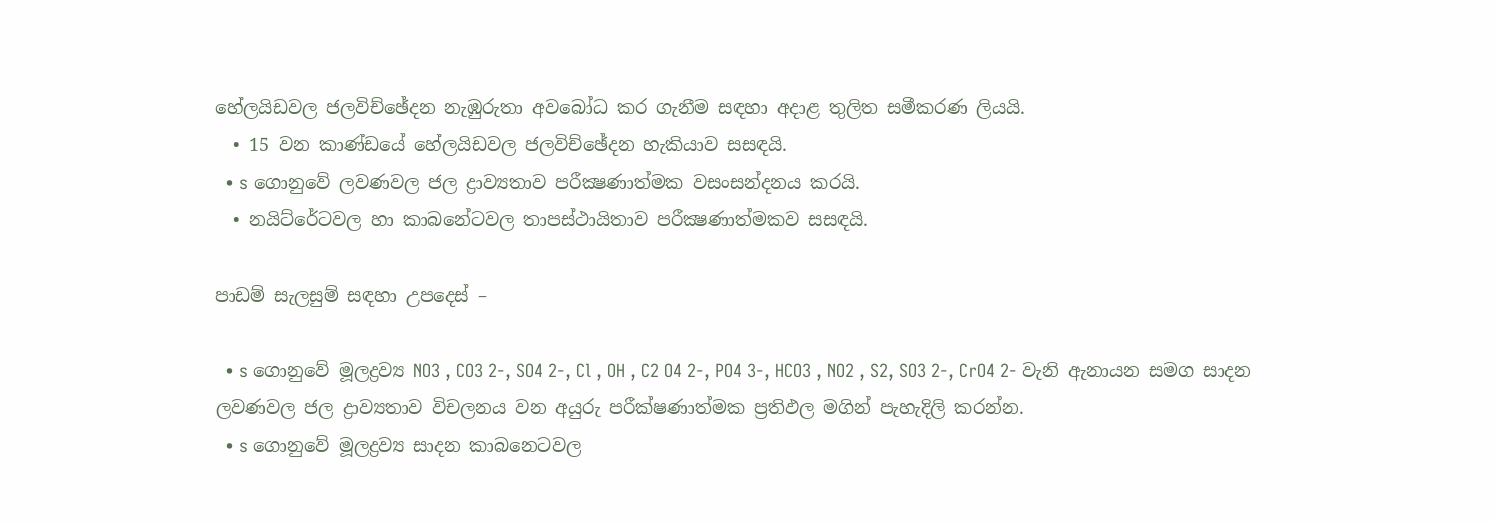හේලයිඩවල ජලවිච්ඡේදන නැඹුරුතා අවබෝධ කර ගැනීම සඳහා අදාළ තුලිත සමීකරණ ලියයි.
  • 15 වන කාණ්ඩයේ හේලයිඩවල ජලවිච්ඡේදන හැකියාව සසඳයි.
  • s ගොනුවේ ලවණවල ජල ද්‍රාව්‍යතාව පරීක්‍ෂණාත්මක වසංසන්දනය කරයි.
  • නයිට්රේටවල හා කාබනේටවල තාපස්ථායිතාව පරීක්‍ෂණාත්මකව සසඳයි.

පාඩම් සැලසුම් සඳහා උපදෙස් –

  • s ගොනුවේ මූලද්‍රව්‍ය NO3 , CO3 2-, SO4 2-, Cl , OH , C2 O4 2-, PO4 3-, HCO3 , NO2 , S2, SO3 2-, CrO4 2- වැනි ඇනායන සමග සාදන ලවණවල ජල ද්‍රාව්‍යතාව විචලනය වන අයුරු පරීක්ෂණාත්මක ප්‍රතිඵල මගින් පැහැදිලි කරන්න.
  • s ගොනුවේ මූලද්‍රව්‍ය සාදන කාබනෙටවල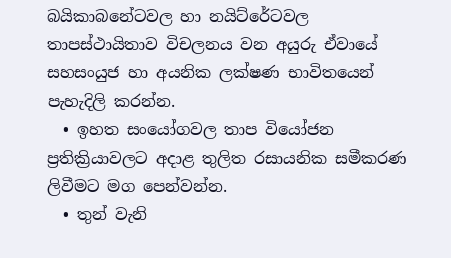බයිකාබනේටවල හා නයිට්රේටවල තාපස්ථායිතාව විචලනය වන අයුරු ඒවායේ සහසංයුජ හා අයනික ලක්ෂණ භාවිතයෙන් පැහැදිලි කරන්න.
  • ඉහත සංයෝගවල තාප වියෝජන ප්‍රතික්‍රියාවලට අදාළ තුලිත රසායනික සමීකරණ ලිවීමට මග පෙන්වන්න.
  • තුන් වැනි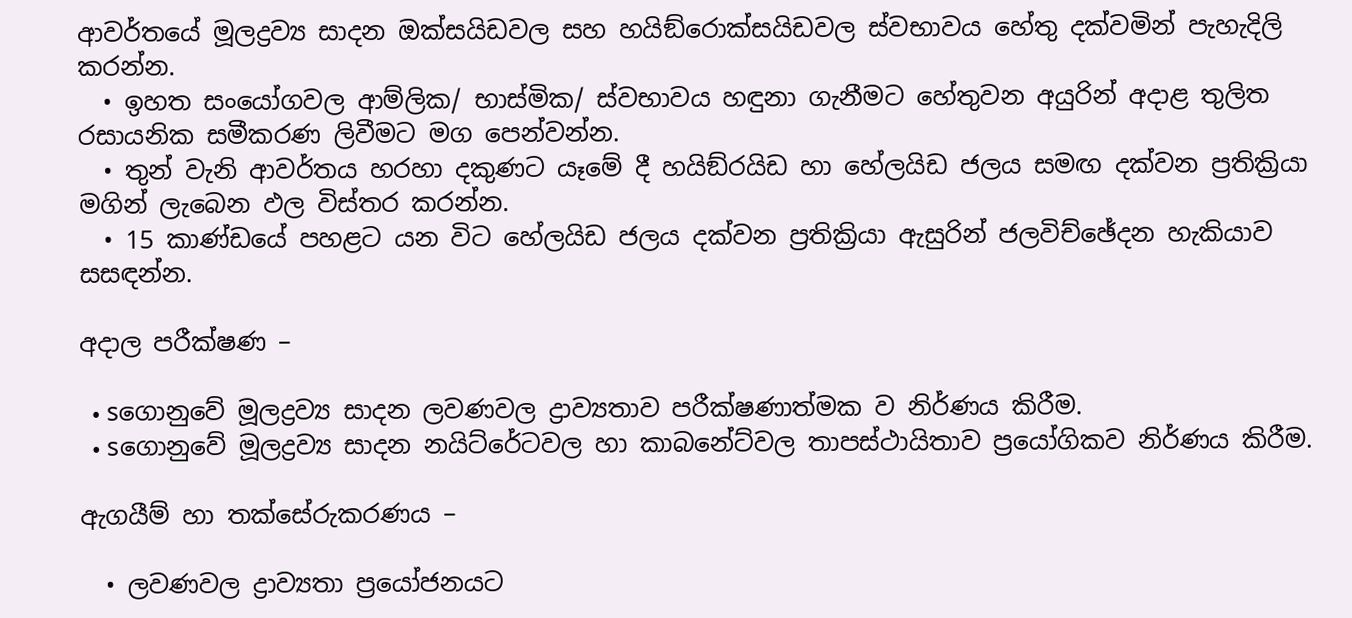ආවර්තයේ මූලද්‍රව්‍ය සාදන ඔක්සයිඩවල සහ හයිඞ්රොක්සයිඩවල ස්වභාවය හේතු දක්වමින් පැහැදිලි කරන්න.
  • ඉහත සංයෝගවල ආම්ලික/ භාස්මික/ ස්වභාවය හඳුනා ගැනීමට හේතුවන අයුරින් අදාළ තුලිත රසායනික සමීකරණ ලිවීමට මග පෙන්වන්න.
  • තුන් වැනි ආවර්තය හරහා දකුණට යෑමේ දී හයිඞ්රයිඩ හා හේලයිඩ ජලය සමඟ දක්වන ප්‍රතික්‍රියා මගින් ලැබෙන ඵල විස්තර කරන්න.
  • 15 කාණ්ඩයේ පහළට යන විට හේලයිඩ ජලය දක්වන ප්‍රතික්‍රියා ඇසුරින් ජලවිච්ඡේදන හැකියාව සසඳන්න.

අදාල පරීක්ෂණ –

  • sගොනුවේ මූලද්‍රව්‍ය සාදන ලවණවල ද්‍රාව්‍යතාව පරීක්ෂණාත්මක ව නිර්ණය කිරීම.
  • sගොනුවේ මූලද්‍රව්‍ය සාදන නයිට්රේටවල හා කාබනේට්වල තාපස්ථායිතාව ප්‍රයෝගිකව නිර්ණය කිරීම.

ඇගයීම් හා තක්සේරුකරණය –

  • ලවණවල ද්‍රාව්‍යතා ප්‍රයෝජනයට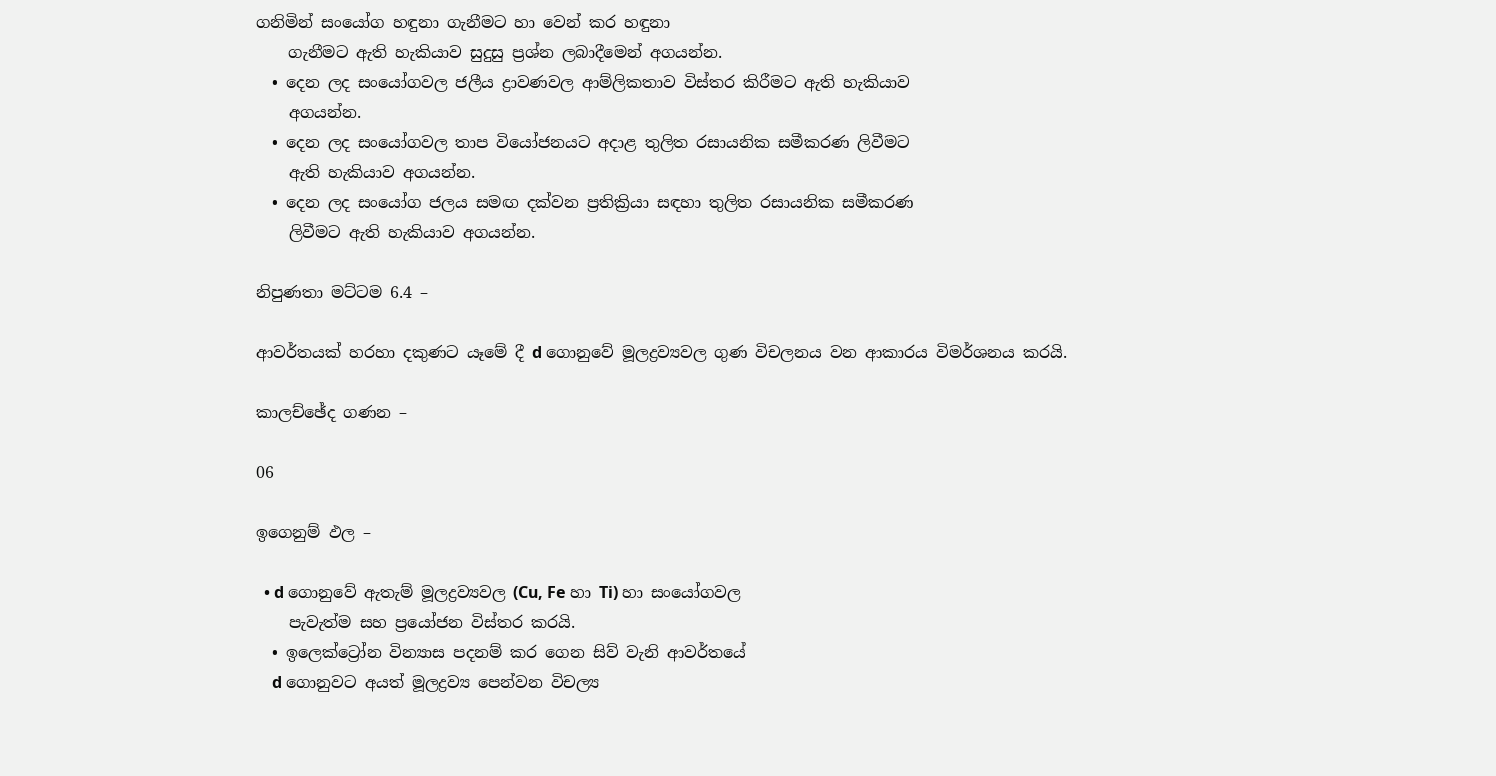ගනිමින් සංයෝග හඳුනා ගැනීමට හා වෙන් කර හඳුනා
    ගැනීමට ඇති හැකියාව සුදුසු ප්‍රශ්න ලබාදීමෙන් අගයන්න.
  • දෙන ලද සංයෝගවල ජලීය ද්‍රාවණවල ආම්ලිකතාව විස්තර කිරීමට ඇති හැකියාව
    අගයන්න.
  • දෙන ලද සංයෝගවල තාප වියෝජනයට අදාළ තුලිත රසායනික සමීකරණ ලිවීමට
    ඇති හැකියාව අගයන්න.
  • දෙන ලද සංයෝග ජලය සමඟ දක්වන ප්‍රතික්‍රියා සඳහා තුලිත රසායනික සමීකරණ
    ලිවීමට ඇති හැකියාව අගයන්න.

නිපුණතා මට්ටම 6.4 –

ආවර්තයක් හරහා දකුණට යෑමේ දී d ගොනුවේ මූලද්‍රව්‍යවල ගුණ විචලනය වන ආකාරය විමර්ශනය කරයි.

කාලච්ඡේද ගණන –

06

ඉගෙනුම් ඵල –

  • d ගොනුවේ ඇතැම් මූලද්‍රව්‍යවල (Cu, Fe හා Ti) හා සංයෝගවල
    පැවැත්ම සහ ප්‍රයෝජන විස්තර කරයි.
  • ඉලෙක්ට්‍රෝන වින්‍යාස පදනම් කර ගෙන සිව් වැනි ආවර්තයේ
    d ගොනුවට අයත් මූලද්‍රව්‍ය පෙන්වන විචල්‍ය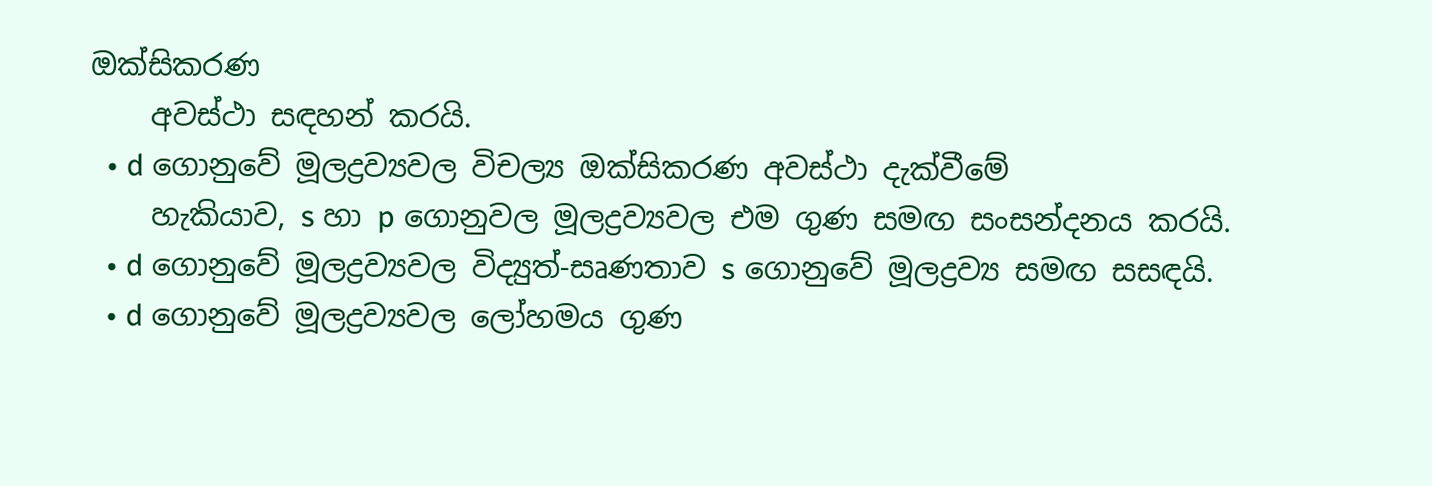ඔක්සිකරණ
    අවස්ථා සඳහන් කරයි.
  • d ගොනුවේ මූලද්‍රව්‍යවල විචල්‍ය ඔක්සිකරණ අවස්ථා දැක්වීමේ
    හැකියාව, s හා p ගොනුවල මූලද්‍රව්‍යවල එම ගුණ සමඟ සංසන්දනය කරයි.
  • d ගොනුවේ මූලද්‍රව්‍යවල විද්‍යුත්-සෘණතාව s ගොනුවේ මූලද්‍රව්‍ය සමඟ සසඳයි.
  • d ගොනුවේ මූලද්‍රව්‍යවල ලෝහමය ගුණ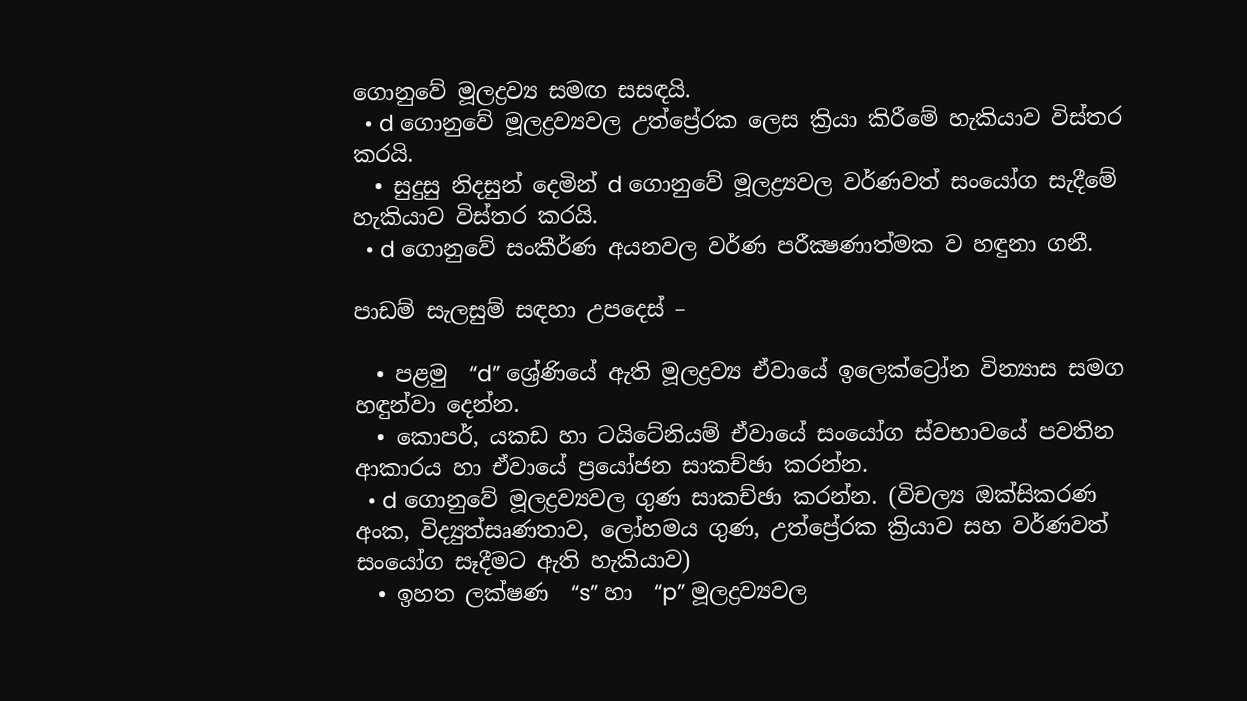ගොනුවේ මූලද්‍රව්‍ය සමඟ සසඳයි.
  • d ගොනුවේ මූලද්‍රව්‍යවල උත්ප්‍රේරක ලෙස ක්‍රියා කිරීමේ හැකියාව විස්තර කරයි.
  • සුදුසු නිදසුන් දෙමින් d ගොනුවේ මූලද්‍ර්‍යවල වර්ණවත් සංයෝග සැදීමේ හැකියාව විස්තර කරයි.
  • d ගොනුවේ සංකීර්ණ අයනවල වර්ණ පරීක්‍ෂණාත්මක ව හඳුනා ගනී.

පාඩම් සැලසුම් සඳහා උපදෙස් –

  • පළමු  “d” ශ්‍රේණියේ ඇති මූලද්‍රව්‍ය ඒවායේ ඉලෙක්ට්‍රෝන වින්‍යාස සමග හඳුන්වා දෙන්න.
  • කොපර්, යකඩ හා ටයිටේනියම් ඒවායේ සංයෝග ස්වභාවයේ පවතින ආකාරය හා ඒවායේ ප්‍රයෝජන සාකච්ඡා කරන්න.
  • d ගොනුවේ මූලද්‍රව්‍යවල ගුණ සාකච්ඡා කරන්න. (විචල්‍ය ඔක්සිකරණ අංක, විද්‍යුත්සෘණතාව, ලෝහමය ගුණ, උත්ප්‍රේරක ක්‍රියාව සහ වර්ණවත් සංයෝග සෑදීමට ඇති හැකියාව)
  • ඉහත ලක්ෂණ  “s” හා  “p” මූලද්‍රව්‍යවල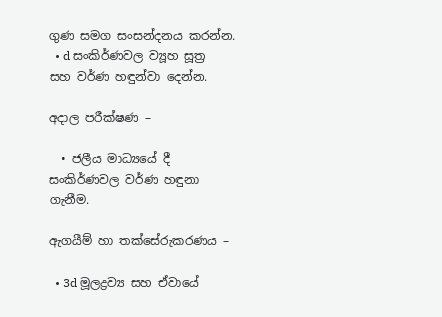ගුණ සමග සංසන්දනය කරන්න.
  • d සංකිර්ණවල ව්‍යූහ සූත්‍ර සහ වර්ණ හඳුන්වා දෙන්න.

අදාල පරීක්ෂණ –

  • ජලීය මාධ්‍යයේ දී සංකිර්ණවල වර්ණ හඳුනා ගැනීම.

ඇගයීම් හා තක්සේරුකරණය –

  • 3d මූලද්‍රව්‍ය සහ ඒවායේ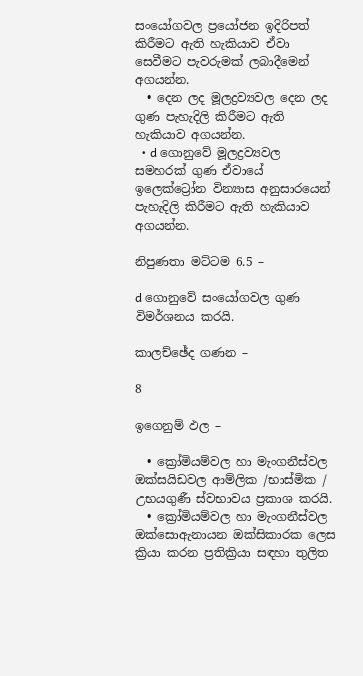සංයෝගවල ප්‍රයෝජන ඉදිරිපත් කිරීමට ඇති හැකියාව ඒවා සෙවීමට පැවරුමක් ලබාදීමෙන් අගයන්න.
  • දෙන ලද මූලද්‍රව්‍යවල දෙන ලද ගුණ පැහැදිලි කිරීමට ඇති හැකියාව අගයන්න.
  • d ගොනුවේ මූලද්‍රව්‍යවල සමහරක් ගුණ ඒවායේ ඉලෙක්ට්‍රෝන වින්‍යාස අනුසාරයෙන් පැහැදිලි කිරීමට ඇති හැකියාව අගයන්න.

නිපුණතා මට්ටම 6.5 –

d ගොනුවේ සංයෝගවල ගුණ විමර්ශනය කරයි.

කාලච්ඡේද ගණන –

8

ඉගෙනුම් ඵල –

  • ක්‍රෝමියම්වල හා මැංගනීස්වල ඔක්සයිඩවල ආම්ලික /භාස්මික / උභයගුණී ස්වභාවය ප්‍රකාශ කරයි.
  • ක්‍රෝමියම්වල හා මැංගනීස්වල ඔක්සොඇනායන ඔක්සිකාරක ලෙස ක්‍රියා කරන ප්‍රතික්‍රියා සඳහා තුලිත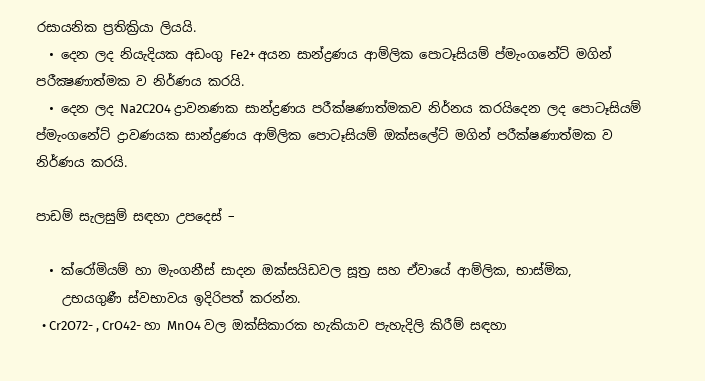රසායනික ප්‍රතික්‍රියා ලියයි.
  • දෙන ලද නියැදියක අඩංගු Fe2+ අයන සාන්ද්‍රණය ආම්ලික පොටෑසියම් ප්මැංගනේට් මගින් පරීක්‍ෂණාත්මක ව නිර්ණය කරයි.
  • දෙන ලද Na2C2O4 ද්‍රාවනණක සාන්ද්‍රණය පරීක්ෂණාත්මකව නිර්නය කරයිදෙන ලද පොටෑසියම් ප්මැංගනේට් ද්‍රාවණයක සාන්ද්‍රණය ආම්ලික පොටෑසියම් ඔක්සලේට් මගින් පරීක්ෂණාත්මක ව නිර්ණය කරයි.

පාඩම් සැලසුම් සඳහා උපදෙස් –

  • ක්රෝමියම් හා මැංගනීස් සාදන ඔක්සයිඩවල සූත්‍ර සහ ඒවායේ ආම්ලික, භාස්මික,
    උභයගුණී ස්වභාවය ඉදිරිපත් කරන්න.
  • Cr2O72- , CrO42- හා MnO4 වල ඔක්සිකාරක හැකියාව පැහැදිලි කිරීම් සඳහා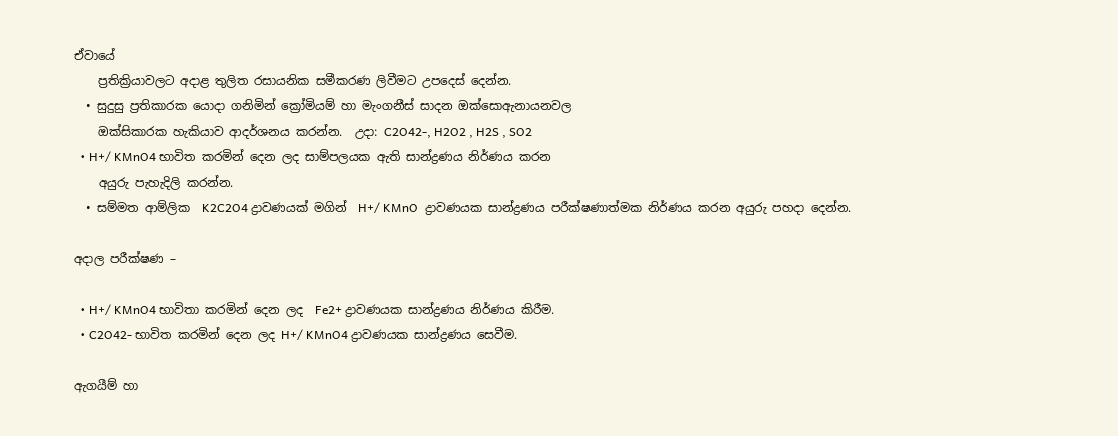ඒවායේ
    ප්‍රතික්‍රියාවලට අදාළ තුලිත රසායනික සමීකරණ ලිවීමට උපදෙස් දෙන්න.
  • සුදුසු ප්‍රතිකාරක යොදා ගනිමින් ක්‍රෝමියම් හා මැංගනීස් සාදන ඔක්සොඇනායනවල
    ඔක්සිකාරක හැකියාව ආදර්ශනය කරන්න.  උදා: C2O42-, H2O2 , H2S , SO2
  • H+/ KMnO4 භාවිත කරමින් දෙන ලද සාම්පලයක ඇති සාන්ද්‍රණය නිර්ණය කරන
    අයුරු පැහැදිලි කරන්න.
  • සම්මත ආම්ලික  K2C2O4 ද්‍රාවණයක් මගින්  H+/ KMnO  ද්‍රාවණයක සාන්ද්‍රණය පරීක්ෂණාත්මක නිර්ණය කරන අයුරු පහදා දෙන්න.

අදාල පරීක්ෂණ –

  • H+/ KMnO4 භාවිතා කරමින් දෙන ලද  Fe2+ ද්‍රාවණයක සාන්ද්‍රණය නිර්ණය කිරීම.
  • C2O42- භාවිත කරමින් දෙන ලද H+/ KMnO4 ද්‍රාවණයක සාන්ද්‍රණය සෙවීම.

ඇගයීම් හා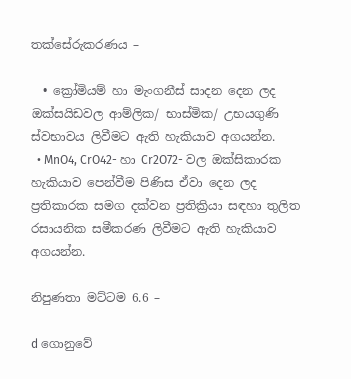තක්සේරුකරණය –

  • ක්‍රෝමියම් හා මැංගනීස් සාදන දෙන ලද ඔක්සයිඩවල ආම්ලික/ භාස්මික/ උභයගුණි ස්වභාවය ලිවීමට ඇති හැකියාව අගයන්න.
  • MnO4, CrO42- හා Cr2O72- වල ඔක්සිකාරක හැකියාව පෙන්වීම පිණිස ඒවා දෙන ලද ප්‍රතිකාරක සමග දක්වන ප්‍රතික්‍රියා සඳහා තුලිත රසායනික සමීකරණ ලිවීමට ඇති හැකියාව අගයන්න.

නිපුණතා මට්ටම 6.6 –

d ගොනුවේ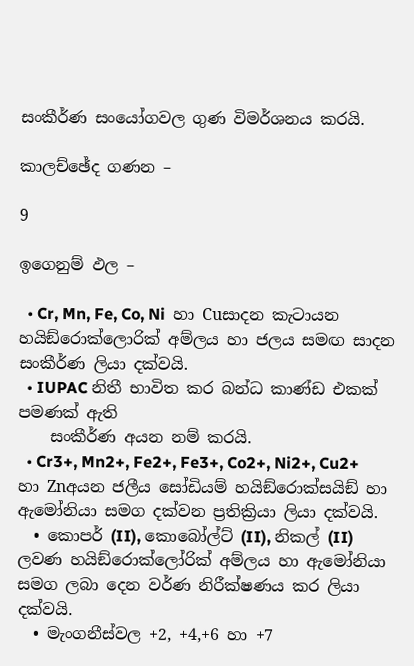සංකීර්ණ සංයෝගවල ගුණ විමර්ශනය කරයි.

කාලච්ඡේද ගණන –

9

ඉගෙනුම් ඵල –

  • Cr, Mn, Fe, Co, Ni  හා Cuසාදන කැටායන හයිඞ්රොක්ලොරික් අම්ලය හා ජලය සමඟ සාදන සංකීර්ණ ලියා දක්වයි.
  • IUPAC නිතී භාවිත කර බන්ධ කාණ්ඩ එකක් පමණක් ඇති
    සංකීර්ණ අයන නම් කරයි.
  • Cr3+, Mn2+, Fe2+, Fe3+, Co2+, Ni2+, Cu2+ හා Znඅයන ජලීය සෝඩියම් හයිඞ්රොක්සයිඞ් හා ඇමෝනියා සමග දක්වන ප්‍රතික්‍රියා ලියා දක්වයි.
  • කොපර් (II), කොබෝල්ට් (II), නිකල් (II) ලවණ හයිඞ්රොක්ලෝරික් අම්ලය හා ඇමෝනියා සමග ලබා දෙන වර්ණ නිරීක්ෂණය කර ලියා දක්වයි.
  • මැංගනීස්වල +2, +4,+6 හා +7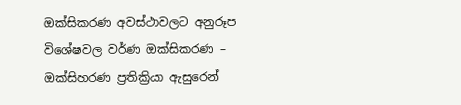ඔක්සිකරණ අවස්ථාවලට අනුරූප විශේෂවල වර්ණ ඔක්සිකරණ – ඔක්සිහරණ ප්‍රතික්‍රියා ඇසුරෙන්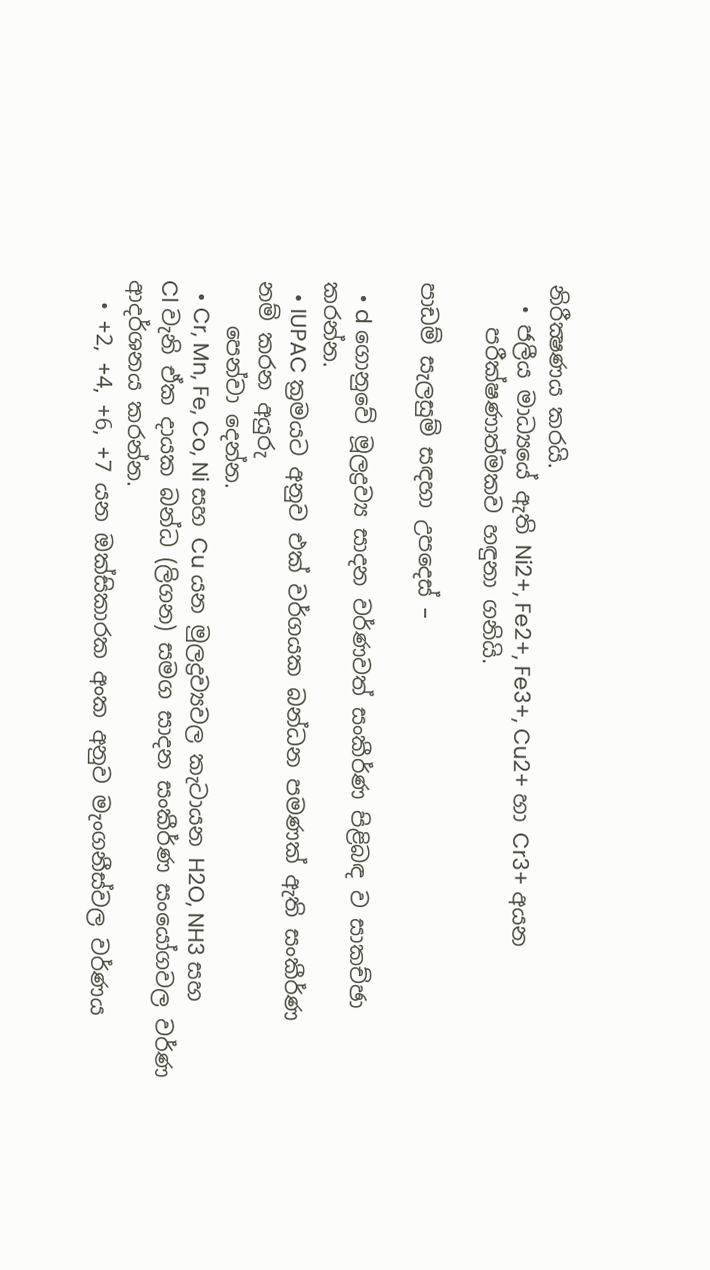නිරීක්‍ෂණය කරයි.
  • ජලීය මාධ්‍යයේ ඇති Ni2+, Fe2+, Fe3+, Cu2+ හා Cr3+ අයන
    පරීක්ෂණාත්මකව හඳුනා ගනියි.

පාඩම් සැලසුම් සඳහා උපදෙස් –

  • d ගොනුවේ මූලද්‍රව්‍ය සාදන වර්ණවත් සංකීර්ණ පිළිබඳ ව සාකච්ඡා කරන්න.
  • IUPAC ක්‍රමයට අනුව එක් වර්ගයක බන්ධන පමණක් ඇති සංකීර්ණ නම් කරන අයුරු
    පෙන්වා දෙන්න.
  • Cr, Mn, Fe, Co, Ni සහ Cu යන මුලද්‍රව්‍යවල කැටායන H2O, NH3 සහ Cl වැනි ඒක දායක බන්ධ (ලිගන) සමග සාදන සංකීර්ණ සංයෝගවල වර්ණ ආදර්ශනය කරන්න.
  • +2, +4, +6, +7 යන ඔක්සිකාරක අංක අනුව මැංගනීස්වල වර්ණය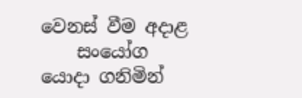වෙනස් වීම අදාළ
    සංයෝග යොදා ගනිමින්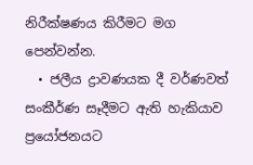නිරීක්ෂණය කිරීමට මග පෙන්වන්න.
  • ජලීය ද්‍රාවණයක දී වර්ණවත් සංකීර්ණ සෑදීමට ඇති හැකියාව ප්‍රයෝජනයට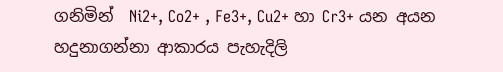ගනිමින්  Ni2+, Co2+ , Fe3+, Cu2+ හා Cr3+ යන අයන හදුනාගන්නා ආකාරය පැහැදිලි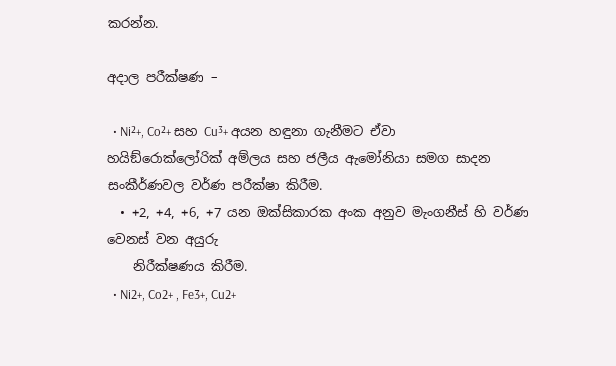කරන්න.

අදාල පරීක්ෂණ –

  • Ni²+, Co²+ සහ Cu³+ අයන හඳුනා ගැනීමට ඒවා හයිඞ්රොක්ලෝරික් අම්ලය සහ ජලීය ඇමෝනියා සමග සාදන සංකීර්ණවල වර්ණ පරීක්ෂා කිරීම.
  • +2, +4, +6, +7 යන ඔක්සිකාරක අංක අනුව මැංගනීස් හි වර්ණ වෙනස් වන අයුරු
    නිරීක්ෂණය කිරීම.
  • Ni2+, Co2+ , Fe3+, Cu2+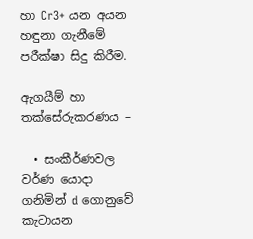හා Cr3+ යන අයන හඳුනා ගැනීමේ පරීක්ෂා සිදු කිරීම.

ඇගයීම් හා තක්සේරුකරණය –

  • සංකීර්ණවල වර්ණ යොදා ගනිමින් d ගොනුවේ කැටායන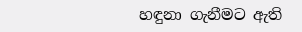හඳුනා ගැනීමට ඇති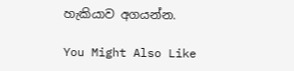හැකියාව අගයන්න.

You Might Also Like